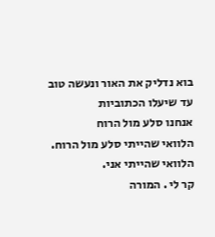בוא נדליק את האור ונעשה טוב עד שיעלו הכתוביות
אנחנו סלע מול הרוח
הלוואי שהייתי סלע מול הרוח. הלוואי שהייתי אני.
קר לי . המורה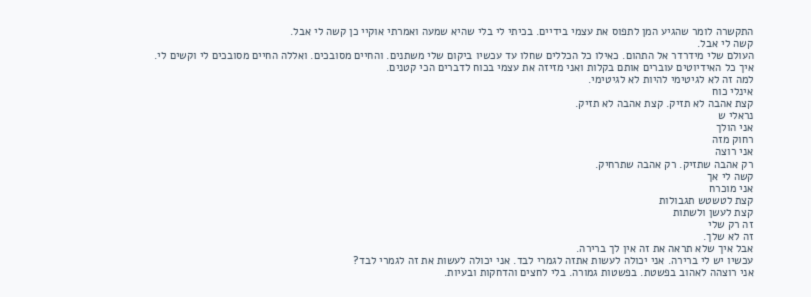התקשרה לומר שהגיע המן לתפוס את עצמי בידיים. בכיתי לי בלי שהיא שמעה ואמרתי אוקיי כן קשה לי אבל.
קשה לי אבל.
העולם שלי מידרדר אל התהום. כאילו כל הכללים שחלו עד עכשיו ביקום שלי משתנים. והחיים מסובכים. ואללה החיים מסובכים לי וקשים לי.
איך כל האידיוטים עוברים אותם בקלות ואני מזיזה את עצמי בכוח לדברים הכי קטנים.
למה זה לא לגיטימי להיות לא לגיטימי.
אינלי כוח
קצת אהבה לא תזיק. קצת אהבה לא תזיק.
נראלי ש
אני הולך
רחוק מזה
אני רוצה
רק אהבה שתזיק. רק אהבה שתרחיק.
קשה לי אך
אני מוכרח
קצת לטשטש תגבולות
קצת לעשן ולשתות
זה רק שלי
זה לא שלך.
אבל איך שלא תראה את זה אין לך ברירה.
עכשיו יש לי ברירה. אני יכולה לעשות אתזה לגמרי לבד. אני יכולה לעשות את זה לגמרי לבד?
אני רוצהה לאהוב בפשטת. בפשטות גמורה. בלי לחצים והדחקות ובעיות.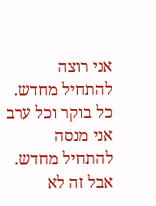אני רוצה להתחיל מחדש.
כל בוקר וכל ערב אני מנסה להתחיל מחדש.
אבל זה לא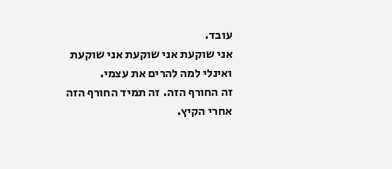עובד.
אני שוקעת אני שוקעת אני שוקעת ואינלי למה להרים את עצמי.
זה החורף הזה. זה תמיד החורף הזה אחרי הקיץ.